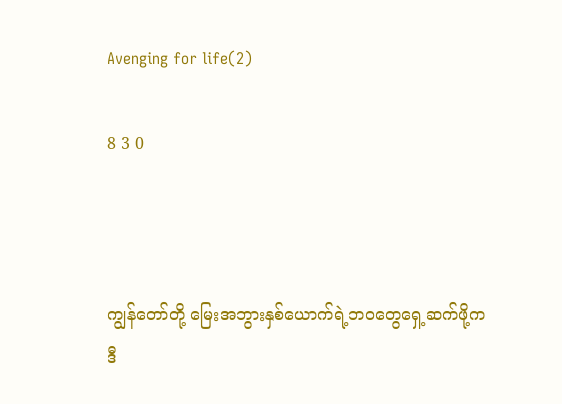Avenging for life(2)

8 3 0



ကျွန်တော်တို့ မြေးအဘွားနှစ်ယောက်ရဲ့ဘ၀တွေရှေ့ဆက်ဖို့က ဒီ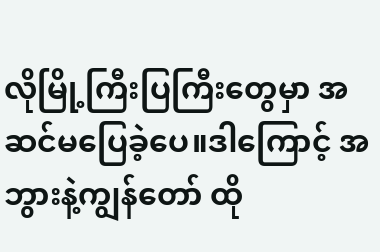လိုမြို့ကြီးပြကြီးတွေမှာ အဆင်မပြေခဲ့ပေ။ဒါကြောင့် အဘွားနဲ့ကျွန်တော် ထို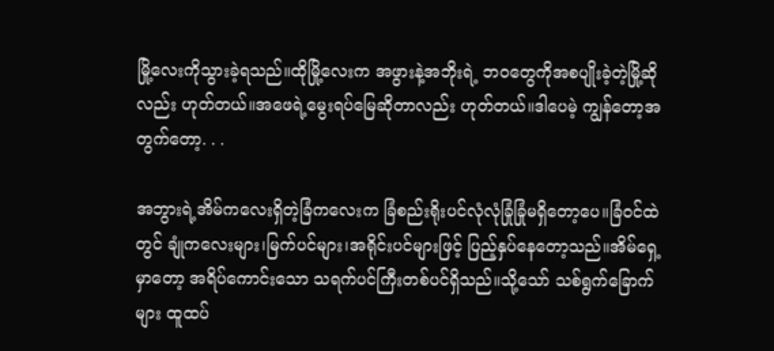မြို့လေးကိုသွားခဲ့ရသည်။ထိုမြို့လေးက အဖွားနဲ့အဘိုးရဲ့ ဘ၀တွေကိုအစပျိုးခဲ့တဲ့မြို့ဆိုလည်း ဟုတ်တယ်။အဖေရဲ့မွေးရပ်မြေဆိုတာလည်း ဟုတ်တယ်။ဒါပေမဲ့ ကျွန်တော့အတွက်တော့. . .

အဘွားရဲ့အိမ်ကလေးရှိတဲ့ခြံက‌လေးက ခြံစည်းရိုးပင်လုံလုံခြုံခြုံမရှိတော့ပေ။ခြံ၀င်ထဲတွင် ချုံကလေးများ၊မြက်ပင်များ၊အရိုင်းပင်များဖြင့် ပြည့်နှပ်နေတော့သည်။အိမ်ရှေ့မှာတော့ အရိပ်ကောင်းသော သရက်ပင်ကြီးတစ်ပင်ရှိသည်။သို့သော် သစ်ရွက်ခြောက်များ ထူထပ်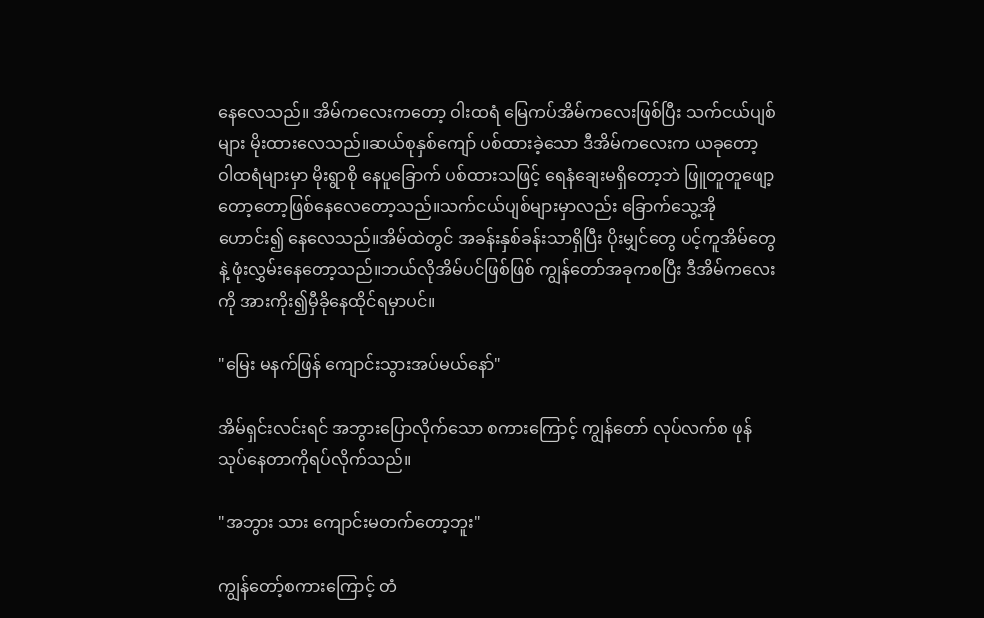နေလေသည်။ အိမ်ကလေးကတော့ ဝါးထရံ မြေကပ်အိမ်ကလေးဖြစ်ပြီး သက်ငယ်ပျစ်များ မိုးထားလေသည်။ဆယ်စုနှစ်‌ကျော် ပစ်ထားခဲ့သော ဒီအိမ်ကလေးက ယခုတော့ ဝါထရံများမှာ မိုးရွာစို နေပူခြောက် ပစ်ထားသဖြင့် ရေနံချေးမရှိတော့ဘဲ ဖြူတူတူဖျော့တော့တော့ဖြစ်နေလေတော့သည်။သက်ငယ်ပျစ်များမှာလည်း ခြောက်သွေ့အိုဟောင်း၍‌ နေလေသည်။အိမ်ထဲတွင် အခန်းနှစ်ခန်းသာရှိပြီး ပိုးမျှင်တွေ ပင့်ကူအိမ်တွေနဲ့ ဖုံးလွှမ်းနေတော့သည်။ဘယ်လိုအိမ်ပင်ဖြစ်ဖြစ် ကျွန်တော်အခုကစပြီး ဒီအိမ်ကလေးကို အားကိုး၍မှီခို‌နေထိုင်ရမှာပင်။

"မြေး မနက်ဖြန် ကျောင်းသွားအပ်မယ်နော်"

အိမ်ရှင်းလင်းရင် အဘွားပြောလိုက်သော စကားကြောင့် ကျွန်တော် လုပ်လက်စ ဖုန်သုပ်နေတာကိုရပ်လိုက်သည်။

"အဘွား သား ကျောင်းမတက်တော့ဘူး"

ကျွန်တော့်စကားကြောင့် တံ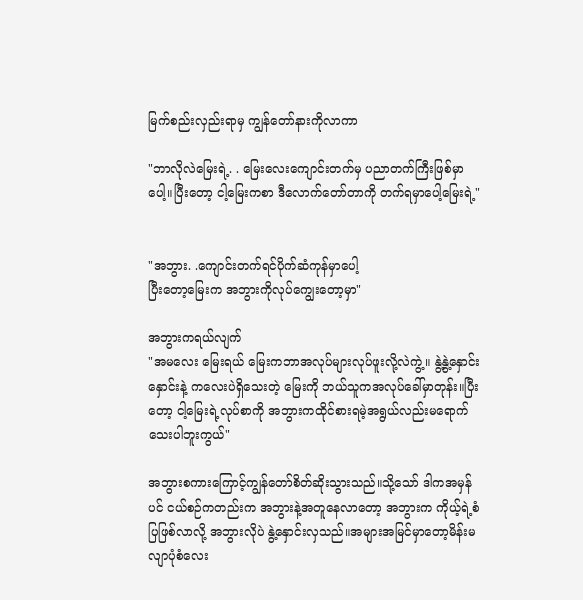မြက်စည်းလှည်းရာမှ ကျွန်တော်နားကိုလာကာ

"ဘာလိုလဲမြေးရဲ့. . မြေးလေးကျောင်းတက်မှ ပညာတက်ကြီးဖြစ်မှာပေါ့။ပြီးတော့ ငါ့မြေးကစာ ဒီလောက်တော်တာကို တက်ရမှာပေါ့မြေးရဲ့"


"အဘွား. .ကျောင်းတက်ရင်ပိုက်ဆံကုန်မှာပေါ့
ပြီးတော့မြေးက အဘွားကိုလုပ်ကျွေးတော့မှာ"

အဘွားကရယ်လျက်
"အမလေး မြေးရယ် မြေးကဘာအလုပ်များလုပ်ဖူးလို့လဲကွဲ့။ နွဲ့နွဲ့နှောင်းနှောင်းနဲ့ ကလေးပဲရှိသေးတဲ့ မြေးကို ဘယ်သူကအလုပ်ခေါ်မှာတုန်း။ပြီးတော့ ငါ့မြေးရဲ့လုပ်စာကို အဘွားကထိုင်စားရမဲ့အရွယ်လည်းမရောက်သေးပါဘူးကွယ်"

အဘွားစကားကြောင့်ကျွန်တော်စိတ်ဆိုးသွားသည်။သို့သော် ဒါကအမှန်ပင် ငယ်စဉ်ကတည်းက အဘွားနဲ့အတူနေလာတော့ အဘွားက ကိုယ့်ရဲ့စံပြဖြစ်လာလို့ အဘွားလိုပဲ နွဲ့နှောင်းလှသည်။အများအမြင်မှာတော့မိန်းမလျာပုံစံလေး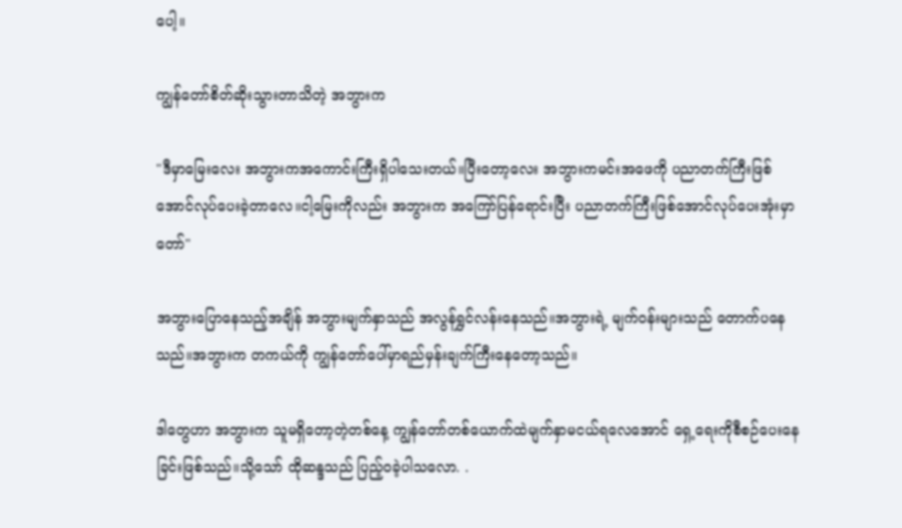ပေါ့။

ကျွန်တော်စိတ်ဆိုးသွားတာသိတဲ့ အဘွားက

"ဒီမှာမြေးလေး အဘွားကအကောင်းကြီးရှိပါသေးတယ်။ပြီးတော့လေး အဘွားကမင်းအဖေကို ပညာတက်ကြီးဖြစ်အောင်လုပ်ပေးခဲ့တာလေ။ငါ့မြေးကိုလည်း အဘွားက အကြော်ပြန်ရောင်းပြီး ပညာတက်ကြီးဖြစ်အောင်လုပ်ပေးအုံးမှာတော်"

အဘွားပြောနေသည့်အချိန် အဘွားမျက်နှာသည် အလွန်ရွှင်လန်းနေသည်။အဘွားရဲ့ မျက်၀န်းများသည် တောက်ပနေသည်။အဘွားက တကယ်ကို ကျွန်တော်ပေါ်မှာရည်မှန်းချက်ကြီးနေတော့သည်။

ဒါတွေဟာ အဘွားက သူမရှိတော့တဲ့တစ်နေ့ ကျွန်တော်တစ်ယောက်ထဲမျက်နှာမငယ်ရလေအောင် ရှေ့ရေးကိုစီစဉ်ပေးနေခြင်းဖြစ်သည်။သို့သော် ထိုဆန္ဒသည် ပြည့်၀ခဲ့ပါသလော. .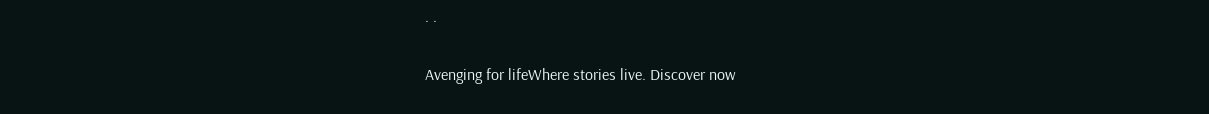. .

Avenging for lifeWhere stories live. Discover now